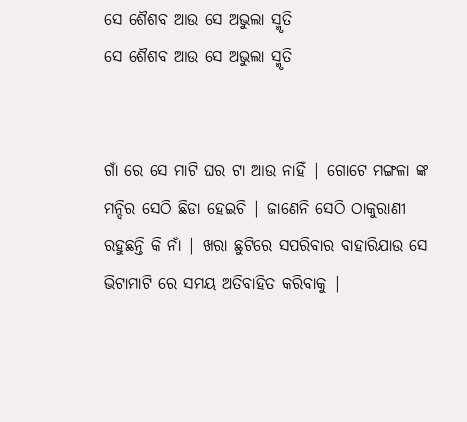ସେ ଶୈଶବ ଆଉ ସେ ଅଭୁଲା ସ୍ମୃତି
ସେ ଶୈଶବ ଆଉ ସେ ଅଭୁଲା ସ୍ମୃତି


ଗାଁ ରେ ସେ ମାଟି ଘର ଟା ଆଉ ନାହିଁ | ଗୋଟେ ମଙ୍ଗଳା ଙ୍କ ମନ୍ଦିର ସେଠି ଛିଡା ହେଇଚି | ଜାଣେନି ସେଠି ଠାକୁରାଣୀ ରହୁଛନ୍ତି କି ନାଁ | ଖରା ଛୁଟିରେ ସପରିବାର ବାହାରିଯାଉ ସେ ଭିଟାମାଟି ରେ ସମୟ ଅତିବାହିତ କରିବାକୁ |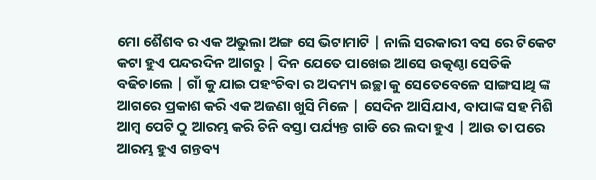ମୋ ଶୈଶବ ର ଏକ ଅଭୁଲା ଅଙ୍ଗ ସେ ଭିଟାମାଟି | ନାଲି ସରକାରୀ ବସ ରେ ଟିକେଟ କଟା ହୁଏ ପନ୍ଦରଦିନ ଆଗରୁ | ଦିନ ଯେତେ ପାଖେଇ ଆସେ ଉତ୍କଣ୍ଠା ସେତିକି ବଢିଚାଲେ | ଗାଁ କୁ ଯାଇ ପହଂଚିବା ର ଅଦମ୍ୟ ଇଚ୍ଛା କୁ ସେତେବେଳେ ସାଙ୍ଗସାଥି ଙ୍କ ଆଗରେ ପ୍ରକାଶ କରି ଏକ ଅଜଣା ଖୁସି ମିଳେ | ସେଦିନ ଆସିଯାଏ, ବାପାଙ୍କ ସହ ମିଶି ଆମ୍ବ ପେଟି ଠୁ ଆରମ୍ଭ କରି ଚିନି ବସ୍ତା ପର୍ଯ୍ୟନ୍ତ ଗାଡି ରେ ଲଦା ହୁଏ | ଆଉ ତା ପରେ ଆରମ୍ଭ ହୁଏ ଗନ୍ତବ୍ୟ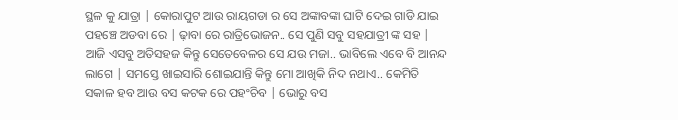ସ୍ଥଳ କୁ ଯାତ୍ରା | କୋରାପୁଟ ଆଉ ରାୟଗଡା ର ସେ ଅଙ୍କାବଙ୍କା ଘାଟି ଦେଇ ଗାଡି ଯାଇ ପହଞ୍ଚେ ଅଡବା ରେ | ଢ଼ାବା ରେ ରାତ୍ରିଭୋଜନ.. ସେ ପୁଣି ସବୁ ସହଯାତ୍ରୀ ଙ୍କ ସହ | ଆଜି ଏସବୁ ଅତିସହଜ କିନ୍ତୁ ସେତେବେଳର ସେ ଯଉ ମଜା.. ଭାବିଲେ ଏବେ ବି ଆନନ୍ଦ ଲାଗେ | ସମସ୍ତେ ଖାଇସାରି ଶୋଇଯାନ୍ତି କିନ୍ତୁ ମୋ ଆଖିକି ନିଦ ନଥାଏ.. କେମିତି ସକାଳ ହବ ଆଉ ବସ କଟକ ରେ ପହଂଚିବ | ଭୋରୁ ବସ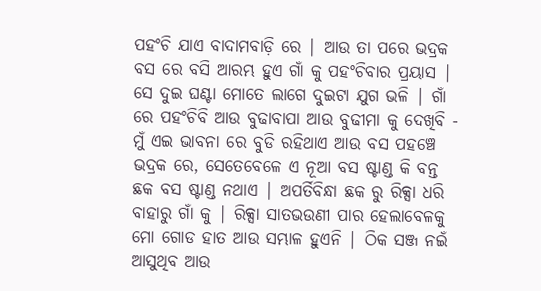ପହଂଚି ଯାଏ ବାଦାମବାଡ଼ି ରେ | ଆଉ ତା ପରେ ଭଦ୍ରକ ବସ ରେ ବସି ଆରମ୍ଭ ହୁଏ ଗାଁ କୁ ପହଂଚିବାର ପ୍ରୟାସ | ସେ ଦୁଇ ଘଣ୍ଟା ମୋତେ ଲାଗେ ଦୁଇଟା ଯୁଗ ଭଳି | ଗାଁ ରେ ପହଂଚିବି ଆଉ ବୁଢାବାପା ଆଉ ବୁଢୀମା କୁ ଦେଖିବି - ମୁଁ ଏଇ ଭାବନା ରେ ବୁଡି ରହିଥାଏ ଆଉ ବସ ପହଞ୍ଚେ ଭଦ୍ରକ ରେ, ସେତେବେଳେ ଏ ନୂଆ ବସ ଷ୍ଟାଣ୍ଡ କି ବନ୍ତ ଛକ ବସ ଷ୍ଟାଣ୍ଡ ନଥାଏ | ଅପର୍ତିବିନ୍ଧା ଛକ ରୁ ରିକ୍ସା ଧରି ବାହାରୁ ଗାଁ କୁ | ରିକ୍ସା ସାତଭଉଣୀ ପାର ହେଲାବେଳକୁ ମୋ ଗୋଡ ହାତ ଆଉ ସମ୍ଭାଳ ହୁଏନି | ଠିକ ସଞ୍ଜ ନଇଁ ଆସୁଥିବ ଆଉ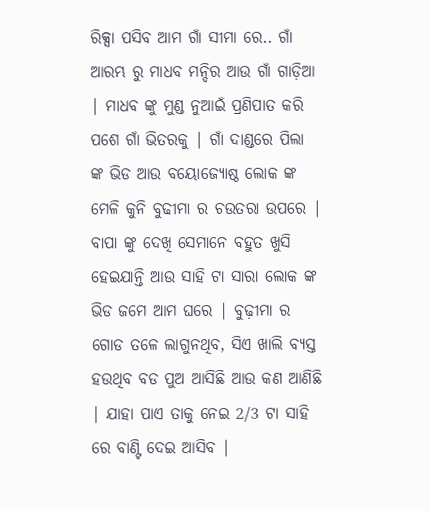ରିକ୍ସା ପସିବ ଆମ ଗାଁ ସୀମା ରେ.. ଗାଁ ଆରମ୍ଭ ରୁ ମାଧବ ମନ୍ଦିର ଆଉ ଗାଁ ଗାଡ଼ିଆ | ମାଧବ ଙ୍କୁ ମୁଣ୍ଡ ନୁଆଇଁ ପ୍ରଣିପାତ କରି ପଶେ ଗାଁ ଭିତରକୁ | ଗାଁ ଦାଣ୍ଡରେ ପିଲା ଙ୍କ ଭିଡ ଆଉ ବୟୋଜ୍ୟୋଷ୍ଠ ଲୋକ ଙ୍କ ମେଳି କୁନି ବୁଢୀମା ର ଚଉତରା ଉପରେ | ବାପା ଙ୍କୁ ଦେଖି ସେମାନେ ବହୁତ ଖୁସି ହେଇଯାନ୍ତି ଆଉ ସାହି ଟା ସାରା ଲୋକ ଙ୍କ ଭିଡ ଜମେ ଆମ ଘରେ | ବୁଢ଼ୀମା ର ଗୋଡ ତଳେ ଲାଗୁନଥିବ, ସିଏ ଖାଲି ବ୍ୟସ୍ତ ହଉଥିବ ବଡ ପୁଅ ଆସିଛି ଆଉ କଣ ଆଣିଛି | ଯାହା ପାଏ ତାକୁ ନେଇ 2/3 ଟା ସାହି ରେ ବାଣ୍ଟି ଦେଇ ଆସିବ |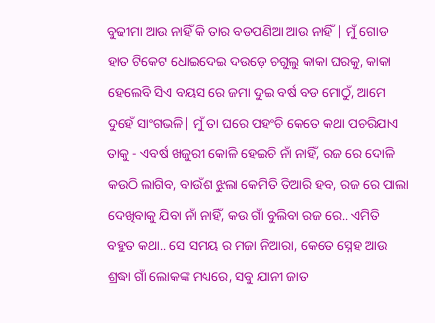ବୁଢୀମା ଆଉ ନାହିଁ କି ତାର ବଡପଣିଆ ଆଉ ନାହିଁ | ମୁଁ ଗୋଡ ହାତ ଟିକେଟ ଧୋଇଦେଇ ଦଉଡ଼େ ଚଗୁଲୁ କାକା ଘରକୁ, କାକା ହେଲେବି ସିଏ ବୟସ ରେ ଜମା ଦୁଇ ବର୍ଷ ବଡ ମୋଠୁଁ, ଆମେ ଦୁହେଁ ସାଂଗଭଳି| ମୁଁ ତା ଘରେ ପହଂଚି କେତେ କଥା ପଚରିଯାଏ ତାକୁ - ଏବର୍ଷ ଖଜୁରୀ କୋଳି ହେଇଚି ନାଁ ନାହିଁ, ରଜ ରେ ଦୋଳି କଉଠି ଲାଗିବ, ବାଉଁଶ ଝୁଲା କେମିତି ତିଆରି ହବ, ରଜ ରେ ପାଲା ଦେଖିବାକୁ ଯିବା ନାଁ ନାହିଁ, କଉ ଗାଁ ବୁଲିବା ରଜ ରେ.. ଏମିତି ବହୁତ କଥା.. ସେ ସମୟ ର ମଜା ନିଆରା, କେତେ ସ୍ନେହ ଆଉ ଶ୍ରଦ୍ଧା ଗାଁ ଲୋକଙ୍କ ମଧ୍ୟରେ, ସବୁ ଯାନୀ ଜାତ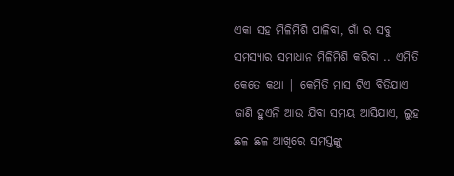ଏକା ସହ ମିଳିମିଶି ପାଳିବା, ଗାଁ ର ସବୁ ସମସ୍ୟାର ସମାଧାନ ମିଳିମିଶି କରିବା .. ଏମିତି କେତେ କଥା | କେମିତି ମାସ ଟିଏ ବିତିଯାଏ ଜାଣି ହୁଏନି ଆଉ ଯିବା ସମୟ ଆସିଯାଏ, ଲୁହ ଛଳ ଛଳ ଆଖିରେ ସମସ୍ତଙ୍କୁ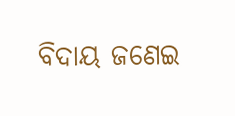ବିଦାୟ ଜଣେଇ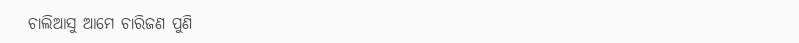ଚାଲିଆସୁ ଆମେ ଚାରିଜଣ ପୁଣି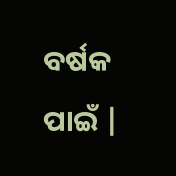ବର୍ଷକ ପାଇଁ |